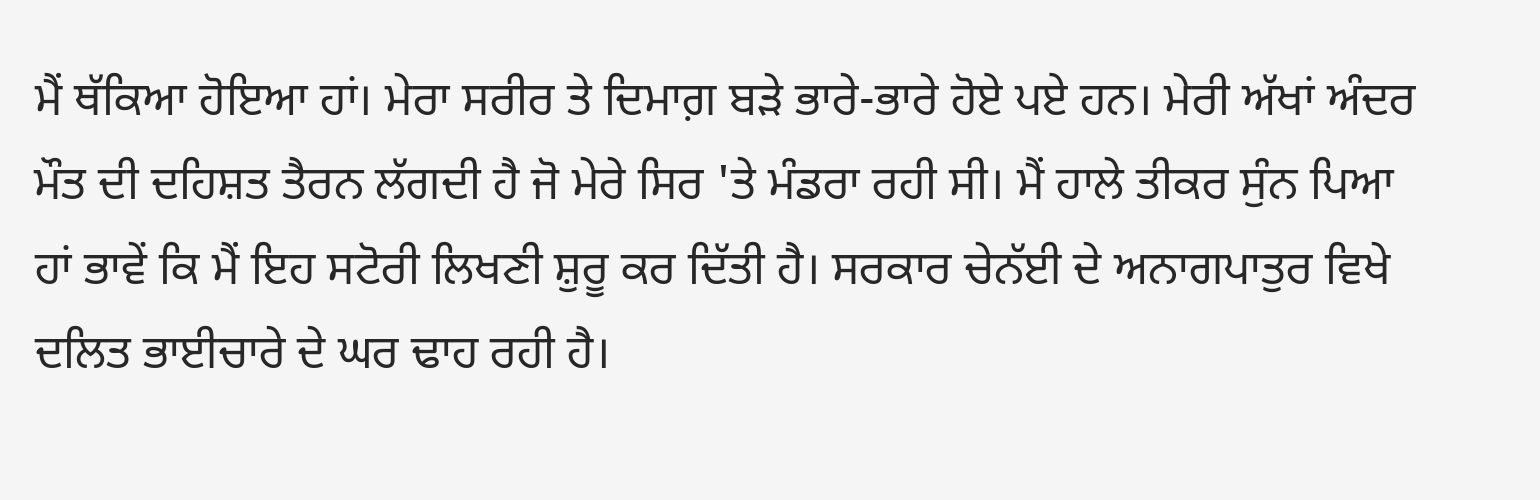ਮੈਂ ਥੱਕਿਆ ਹੋਇਆ ਹਾਂ। ਮੇਰਾ ਸਰੀਰ ਤੇ ਦਿਮਾਗ਼ ਬੜੇ ਭਾਰੇ-ਭਾਰੇ ਹੋਏ ਪਏ ਹਨ। ਮੇਰੀ ਅੱਖਾਂ ਅੰਦਰ ਮੌਤ ਦੀ ਦਹਿਸ਼ਤ ਤੈਰਨ ਲੱਗਦੀ ਹੈ ਜੋ ਮੇਰੇ ਸਿਰ 'ਤੇ ਮੰਡਰਾ ਰਹੀ ਸੀ। ਮੈਂ ਹਾਲੇ ਤੀਕਰ ਸੁੰਨ ਪਿਆ ਹਾਂ ਭਾਵੇਂ ਕਿ ਮੈਂ ਇਹ ਸਟੋਰੀ ਲਿਖਣੀ ਸ਼ੁਰੂ ਕਰ ਦਿੱਤੀ ਹੈ। ਸਰਕਾਰ ਚੇਨੱਈ ਦੇ ਅਨਾਗਪਾਤੁਰ ਵਿਖੇ ਦਲਿਤ ਭਾਈਚਾਰੇ ਦੇ ਘਰ ਢਾਹ ਰਹੀ ਹੈ।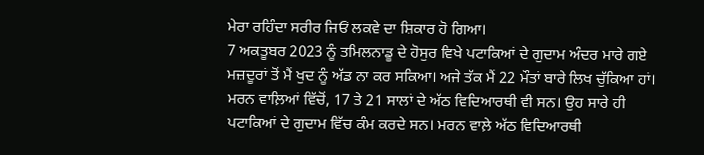ਮੇਰਾ ਰਹਿੰਦਾ ਸਰੀਰ ਜਿਓਂ ਲਕਵੇ ਦਾ ਸ਼ਿਕਾਰ ਹੋ ਗਿਆ।
7 ਅਕਤੂਬਰ 2023 ਨੂੰ ਤਮਿਲਨਾਡੂ ਦੇ ਹੋਸੁਰ ਵਿਖੇ ਪਟਾਕਿਆਂ ਦੇ ਗੁਦਾਮ ਅੰਦਰ ਮਾਰੇ ਗਏ ਮਜ਼ਦੂਰਾਂ ਤੋਂ ਮੈਂ ਖੁਦ ਨੂੰ ਅੱਡ ਨਾ ਕਰ ਸਕਿਆ। ਅਜੇ ਤੱਕ ਮੈਂ 22 ਮੌਤਾਂ ਬਾਰੇ ਲਿਖ ਚੁੱਕਿਆ ਹਾਂ। ਮਰਨ ਵਾਲ਼ਿਆਂ ਵਿੱਚੋਂ, 17 ਤੇ 21 ਸਾਲਾਂ ਦੇ ਅੱਠ ਵਿਦਿਆਰਥੀ ਵੀ ਸਨ। ਉਹ ਸਾਰੇ ਹੀ ਪਟਾਕਿਆਂ ਦੇ ਗੁਦਾਮ ਵਿੱਚ ਕੰਮ ਕਰਦੇ ਸਨ। ਮਰਨ ਵਾਲ਼ੇ ਅੱਠ ਵਿਦਿਆਰਥੀ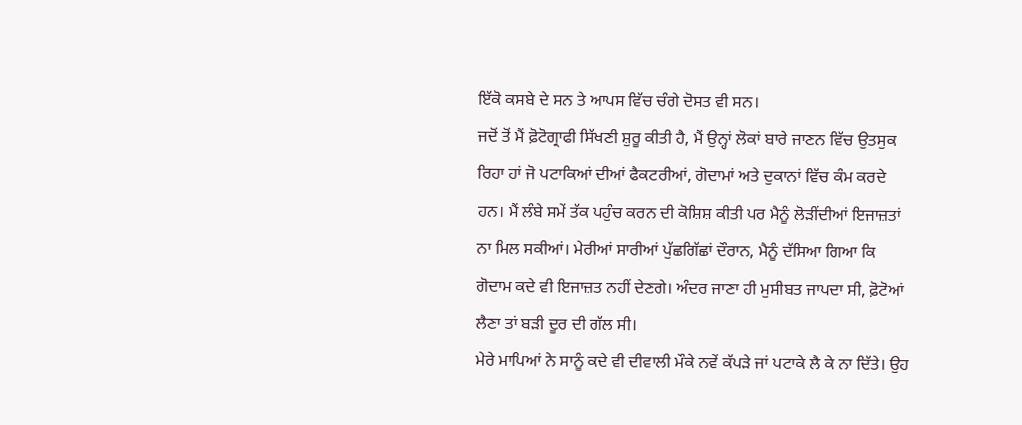ਇੱਕੋ ਕਸਬੇ ਦੇ ਸਨ ਤੇ ਆਪਸ ਵਿੱਚ ਚੰਗੇ ਦੋਸਤ ਵੀ ਸਨ।
ਜਦੋਂ ਤੋਂ ਮੈਂ ਫ਼ੋਟੋਗ੍ਰਾਫੀ ਸਿੱਖਣੀ ਸ਼ੁਰੂ ਕੀਤੀ ਹੈ, ਮੈਂ ਉਨ੍ਹਾਂ ਲੋਕਾਂ ਬਾਰੇ ਜਾਣਨ ਵਿੱਚ ਉਤਸੁਕ ਰਿਹਾ ਹਾਂ ਜੋ ਪਟਾਕਿਆਂ ਦੀਆਂ ਫੈਕਟਰੀਆਂ, ਗੋਦਾਮਾਂ ਅਤੇ ਦੁਕਾਨਾਂ ਵਿੱਚ ਕੰਮ ਕਰਦੇ ਹਨ। ਮੈਂ ਲੰਬੇ ਸਮੇਂ ਤੱਕ ਪਹੁੰਚ ਕਰਨ ਦੀ ਕੋਸ਼ਿਸ਼ ਕੀਤੀ ਪਰ ਮੈਨੂੰ ਲੋੜੀਂਦੀਆਂ ਇਜਾਜ਼ਤਾਂ ਨਾ ਮਿਲ ਸਕੀਆਂ। ਮੇਰੀਆਂ ਸਾਰੀਆਂ ਪੁੱਛਗਿੱਛਾਂ ਦੌਰਾਨ, ਮੈਨੂੰ ਦੱਸਿਆ ਗਿਆ ਕਿ ਗੋਦਾਮ ਕਦੇ ਵੀ ਇਜਾਜ਼ਤ ਨਹੀਂ ਦੇਣਗੇ। ਅੰਦਰ ਜਾਣਾ ਹੀ ਮੁਸੀਬਤ ਜਾਪਦਾ ਸੀ, ਫ਼ੋਟੋਆਂ ਲੈਣਾ ਤਾਂ ਬੜੀ ਦੂਰ ਦੀ ਗੱਲ ਸੀ।
ਮੇਰੇ ਮਾਪਿਆਂ ਨੇ ਸਾਨੂੰ ਕਦੇ ਵੀ ਦੀਵਾਲੀ ਮੌਕੇ ਨਵੇਂ ਕੱਪੜੇ ਜਾਂ ਪਟਾਕੇ ਲੈ ਕੇ ਨਾ ਦਿੱਤੇ। ਉਹ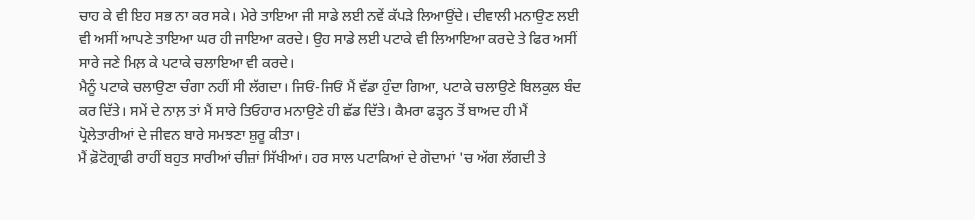ਚਾਹ ਕੇ ਵੀ ਇਹ ਸਭ ਨਾ ਕਰ ਸਕੇ। ਮੇਰੇ ਤਾਇਆ ਜੀ ਸਾਡੇ ਲਈ ਨਵੇਂ ਕੱਪੜੇ ਲਿਆਉਂਦੇ। ਦੀਵਾਲੀ ਮਨਾਉਣ ਲਈ ਵੀ ਅਸੀਂ ਆਪਣੇ ਤਾਇਆ ਘਰ ਹੀ ਜਾਇਆ ਕਰਦੇ। ਉਹ ਸਾਡੇ ਲਈ ਪਟਾਕੇ ਵੀ ਲਿਆਇਆ ਕਰਦੇ ਤੇ ਫਿਰ ਅਸੀਂ ਸਾਰੇ ਜਣੇ ਮਿਲ਼ ਕੇ ਪਟਾਕੇ ਚਲਾਇਆ ਵੀ ਕਰਦੇ।
ਮੈਨੂੰ ਪਟਾਕੇ ਚਲਾਉਣਾ ਚੰਗਾ ਨਹੀਂ ਸੀ ਲੱਗਦਾ। ਜਿਓਂ-ਜਿਓਂ ਮੈਂ ਵੱਡਾ ਹੁੰਦਾ ਗਿਆ, ਪਟਾਕੇ ਚਲਾਉਣੇ ਬਿਲਕੁਲ ਬੰਦ ਕਰ ਦਿੱਤੇ। ਸਮੇਂ ਦੇ ਨਾਲ਼ ਤਾਂ ਮੈਂ ਸਾਰੇ ਤਿਓਹਾਰ ਮਨਾਉਣੇ ਹੀ ਛੱਡ ਦਿੱਤੇ। ਕੈਮਰਾ ਫੜ੍ਹਨ ਤੋਂ ਬਾਅਦ ਹੀ ਮੈਂ ਪ੍ਰੋਲੇਤਾਰੀਆਂ ਦੇ ਜੀਵਨ ਬਾਰੇ ਸਮਝਣਾ ਸ਼ੁਰੂ ਕੀਤਾ।
ਮੈਂ ਫ਼ੋਟੋਗ੍ਰਾਫੀ ਰਾਹੀਂ ਬਹੁਤ ਸਾਰੀਆਂ ਚੀਜ਼ਾਂ ਸਿੱਖੀਆਂ। ਹਰ ਸਾਲ ਪਟਾਕਿਆਂ ਦੇ ਗੋਦਾਮਾਂ 'ਚ ਅੱਗ ਲੱਗਦੀ ਤੇ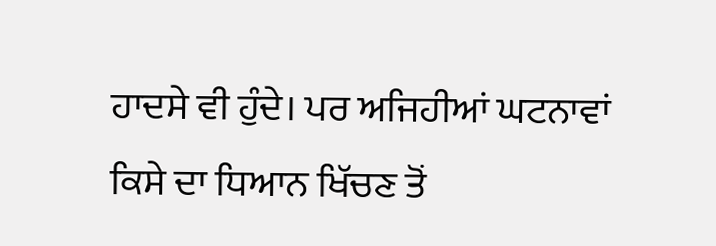ਹਾਦਸੇ ਵੀ ਹੁੰਦੇ। ਪਰ ਅਜਿਹੀਆਂ ਘਟਨਾਵਾਂ ਕਿਸੇ ਦਾ ਧਿਆਨ ਖਿੱਚਣ ਤੋਂ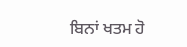ਬਿਨਾਂ ਖਤਮ ਹੋ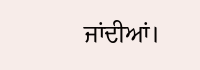ਜਾਂਦੀਆਂ।